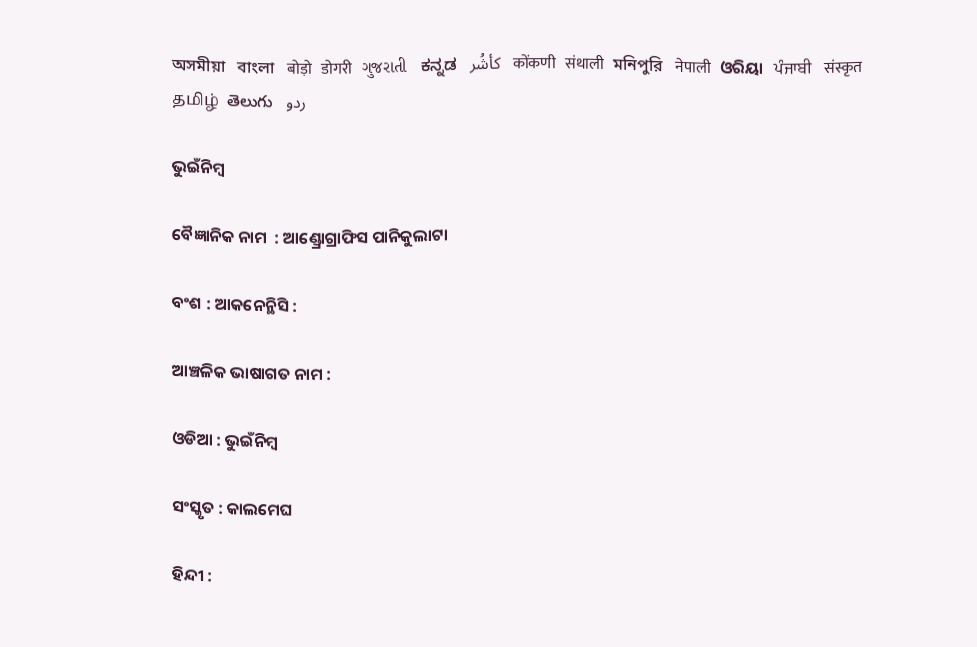অসমীয়া   বাংলা   बोड़ो   डोगरी   ગુજરાતી   ಕನ್ನಡ   كأشُر   कोंकणी   संथाली   মনিপুরি   नेपाली   ଓରିୟା   ਪੰਜਾਬੀ   संस्कृत   தமிழ்  తెలుగు   ردو

ଭୁଇଁନିମ୍ବ

ବୈଜ୍ଞାନିକ ନାମ  : ଆଣ୍ଡ୍ରୋଗ୍ରାଫିସ ପାନିକୁଲାଟା

ବଂଶ : ଆକନେନ୍ଥିସି :

ଆଞ୍ଚଳିକ ଭାଷାଗତ ନାମ :

ଓଡିଆ : ଭୁଇଁନିମ୍ବ

ସଂସ୍କୃତ : କାଲମେଘ

ହିନ୍ଦୀ :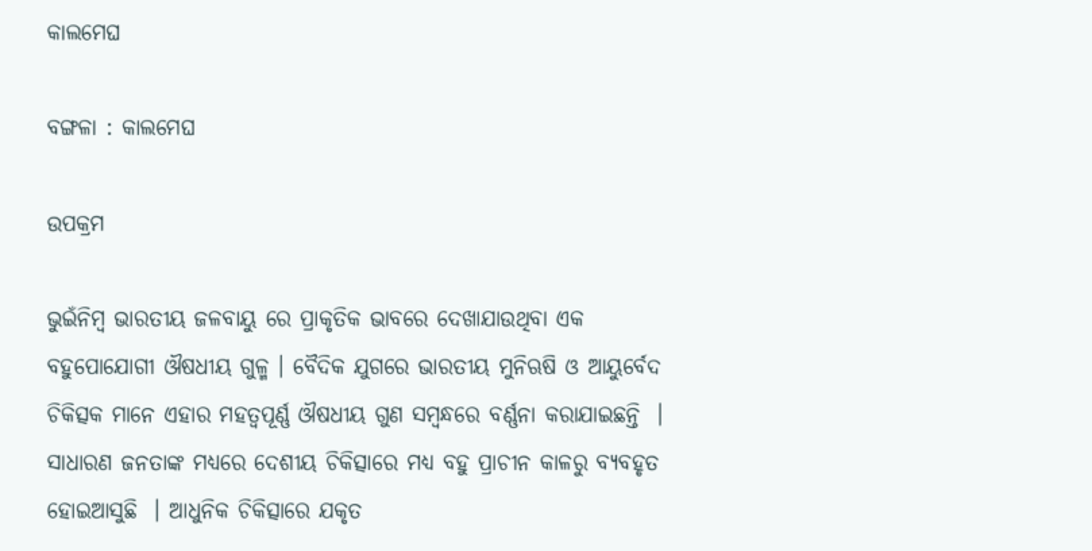କାଲମେଘ

ବଙ୍ଗଳା : କାଲମେଘ

ଉପକ୍ରମ

ଭୁଇଁନିମ୍ବ ଭାରତୀୟ ଜଳବାୟୁ ରେ ପ୍ରାକୃତିକ ଭାବରେ ଦେଖାଯାଉଥିବା ଏକ ବହୁପୋଯୋଗୀ ଔଷଧୀୟ ଗୁଳ୍ମ । ବୈଦିକ ଯୁଗରେ ଭାରତୀୟ ମୁନିଋଷି ଓ ଆୟୁର୍ବେଦ ଚିକିତ୍ସକ ମାନେ ଏହାର ମହତ୍ଵପୂର୍ଣ୍ଣ ଔଷଧୀୟ ଗୁଣ ସମ୍ବନ୍ଧରେ ବର୍ଣ୍ଣନା କରାଯାଇଛନ୍ତି  । ସାଧାରଣ ଜନତାଙ୍କ ମଧ୍ୟରେ ଦେଶୀୟ ଚିକିତ୍ସାରେ ମଧ୍ୟ ବହୁ ପ୍ରାଚୀନ କାଳରୁ ବ୍ୟବହୃତ ହୋଇଆସୁଛି  । ଆଧୁନିକ ଚିକିତ୍ସାରେ ଯକୃତ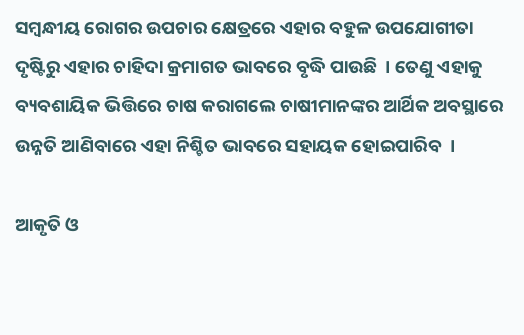ସମ୍ବନ୍ଧୀୟ ରୋଗର ଉପଚାର କ୍ଷେତ୍ରରେ ଏହାର ବହୁଳ ଉପଯୋଗୀତା ଦୃଷ୍ଟିରୁ ଏହାର ଚାହିଦା କ୍ରମାଗତ ଭାବରେ ବୃଦ୍ଧି ପାଉଛି  । ତେଣୁ ଏହାକୁ ବ୍ୟବଶାୟିକ ଭିତ୍ତିରେ ଚାଷ କରାଗଲେ ଚାଷୀମାନଙ୍କର ଆର୍ଥିକ ଅବସ୍ଥାରେ ଉନ୍ନତି ଆଣିବାରେ ଏହା ନିଶ୍ଚିତ ଭାବରେ ସହାୟକ ହୋଇପାରିବ  ।

ଆକୃତି ଓ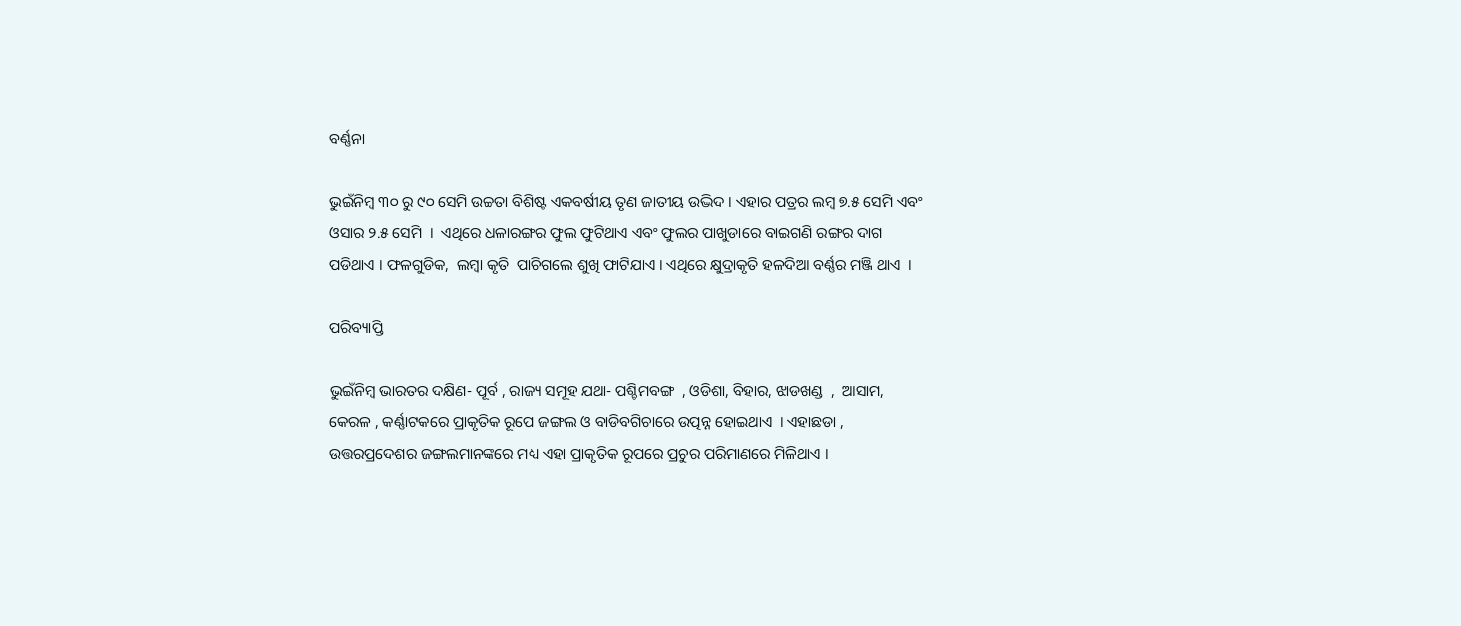ବର୍ଣ୍ଣନା

ଭୁଇଁନିମ୍ବ ୩୦ ରୁ ୯୦ ସେମି ଉଚ୍ଚତା ବିଶିଷ୍ଟ ଏକବର୍ଷୀୟ ତୃଣ ଜାତୀୟ ଉଦ୍ଭିଦ । ଏହାର ପତ୍ରର ଲମ୍ବ ୭.୫ ସେମି ଏବଂ ଓସାର ୨.୫ ସେମି  ।  ଏଥିରେ ଧଳାରଙ୍ଗର ଫୁଲ ଫୁଟିଥାଏ ଏବଂ ଫୁଲର ପାଖୁଡାରେ ବାଇଗଣି ରଙ୍ଗର ଦାଗ ପଡିଥାଏ । ଫଳଗୁଡିକ,  ଲମ୍ବା କୃତି  ପାଚିଗଲେ ଶୁଖି ଫାଟିଯାଏ । ଏଥିରେ କ୍ଷୁଦ୍ରାକୃତି ହଳଦିଆ ବର୍ଣ୍ଣର ମଞ୍ଜି ଥାଏ  ।

ପରିବ୍ୟାପ୍ତି

ଭୁଇଁନିମ୍ବ ଭାରତର ଦକ୍ଷିଣ- ପୂର୍ବ , ରାଜ୍ୟ ସମୂହ ଯଥା- ପଶ୍ଚିମବଙ୍ଗ  , ଓଡିଶା, ବିହାର, ଝାଡଖଣ୍ଡ  ,  ଆସାମ, କେରଳ , କର୍ଣ୍ଣାଟକରେ ପ୍ରାକୃତିକ ରୂପେ ଜଙ୍ଗଲ ଓ ବାଡିବଗିଚାରେ ଉତ୍ପନ୍ନ ହୋଇଥାଏ  । ଏହାଛଡା , ଉତ୍ତରପ୍ରଦେଶର ଜଙ୍ଗଲମାନଙ୍କରେ ମଧ୍ୟ ଏହା ପ୍ରାକୃତିକ ରୂପରେ ପ୍ରଚୁର ପରିମାଣରେ ମିଳିଥାଏ ।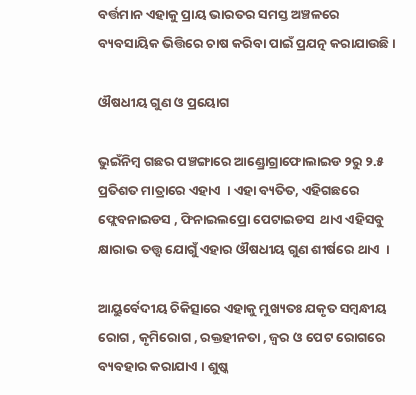ବର୍ତ୍ତମାନ ଏହାକୁ ପ୍ରାୟ ଭାରତର ସମସ୍ତ ଅଞ୍ଚଳରେ ବ୍ୟବସାୟିକ ଭିତ୍ତିରେ ଚାଷ କରିବା ପାଇଁ ପ୍ରଯତ୍ନ କରାଯାଉଛି ।

ଔଷଧୀୟ ଗୁଣ ଓ ପ୍ରୟୋଗ

ଭୁଇଁନିମ୍ବ ଗଛର ପଞ୍ଚଙ୍ଗାରେ ଆଣ୍ଡ୍ରୋଗ୍ରାଫୋଲାଇଡ ୨ରୁ ୨.୫ ପ୍ରତିଶତ ମାତ୍ରାରେ ଏହାଏ  । ଏହା ବ୍ୟତିତ, ଏହିଗଛରେ ଫ୍ଲେବନାଇଡସ , ଫିନାଇଲପ୍ରୋ ପେଟାଇଡସ  ଥାଏ ଏହିସବୁ କ୍ଷାରାଭ ତତ୍ତ୍ଵ ଯୋଗୁଁ ଏହାର ଔଷଧୀୟ ଗୁଣ ଶୀର୍ଷରେ ଥାଏ  ।

ଆୟୁର୍ବେଦୀୟ ଚିକିତ୍ସାରେ ଏହାକୁ ମୁଖ୍ୟତଃ ଯକୃତ ସମ୍ବନ୍ଧୀୟ ରୋଗ , କୃମିରୋଗ , ରକ୍ତହୀନତା , ଜ୍ଵର ଓ ପେଟ ରୋଗରେ ବ୍ୟବହାର କରାଯାଏ । ଶୁଷ୍କ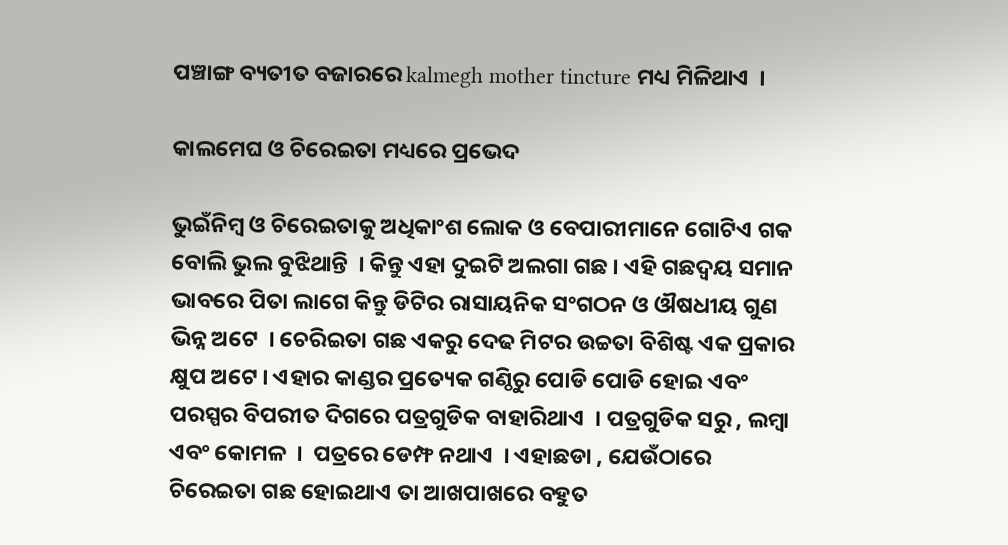ପଞ୍ଚାଙ୍ଗ ବ୍ୟତୀତ ବଜାରରେ kalmegh mother tincture ମଧ୍ୟ ମିଳିଥାଏ  ।

କାଲମେଘ ଓ ଚିରେଇତା ମଧ୍ୟରେ ପ୍ରଭେଦ

ଭୁଇଁନିମ୍ବ ଓ ଚିରେଇତାକୁ ଅଧିକାଂଶ ଲୋକ ଓ ବେପାରୀମାନେ ଗୋଟିଏ ଗକ ବୋଲି ଭୁଲ ବୁଝିଥାନ୍ତି  । କିନ୍ତୁ ଏହା ଦୁଇଟି ଅଲଗା ଗଛ । ଏହି ଗଛଦ୍ୱୟ ସମାନ ଭାବରେ ପିତା ଲାଗେ କିନ୍ତୁ ଡିଟିର ରାସାୟନିକ ସଂଗଠନ ଓ ଔଷଧୀୟ ଗୁଣ ଭିନ୍ନ ଅଟେ  । ଚେରିଇତା ଗଛ ଏକରୁ ଦେଢ ମିଟର ଉଚ୍ଚତା ବିଶିଷ୍ଟ ଏକ ପ୍ରକାର କ୍ଷୁପ ଅଟେ । ଏହାର କାଣ୍ଡର ପ୍ରତ୍ୟେକ ଗଣ୍ଠିରୁ ପୋଡି ପୋଡି ହୋଇ ଏବଂ ପରସ୍ପର ବିପରୀତ ଦିଗରେ ପତ୍ରଗୁଡିକ ବାହାରିଥାଏ  । ପତ୍ରଗୁଡିକ ସରୁ , ଲମ୍ବା ଏବଂ କୋମଳ  ।  ପତ୍ରରେ ଡେମ୍ଫ ନଥାଏ  । ଏହାଛଡା , ଯେଉଁଠାରେ ଚିରେଇତା ଗଛ ହୋଇଥାଏ ତା ଆଖପାଖରେ ବହୁତ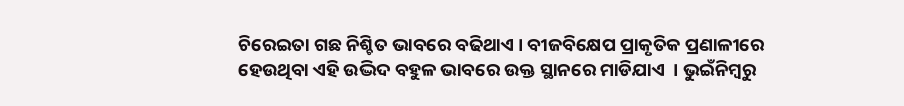ଚିରେଇତା ଗଛ ନିଶ୍ଚିତ ଭାବରେ ବଢିଥାଏ । ବୀଜବିକ୍ଷେପ ପ୍ରାକୃତିକ ପ୍ରଣାଳୀରେ ହେଉଥିବା ଏହି ଉଦ୍ଭିଦ ବହୁଳ ଭାବରେ ଉକ୍ତ ସ୍ଥାନରେ ମାଡିଯାଏ  । ଭୁଇଁନିମ୍ବରୁ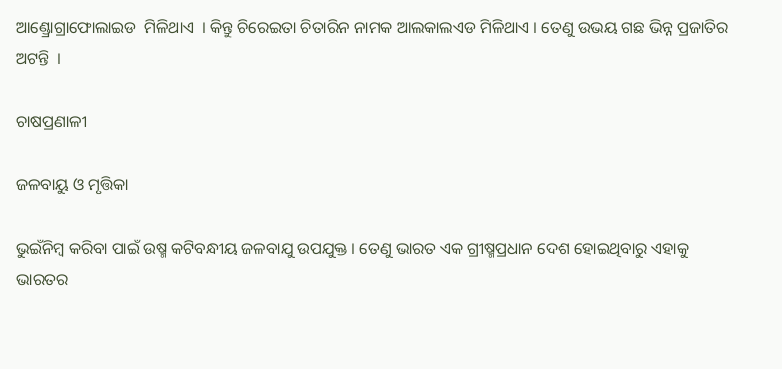ଆଣ୍ଡ୍ରୋଗ୍ରାଫୋଲାଇଡ  ମିଳିଥାଏ  । କିନ୍ତୁ ଚିରେଇତା ଚିତାରିନ ନାମକ ଆଲକାଲଏଡ ମିଳିଥାଏ । ତେଣୁ ଉଭୟ ଗଛ ଭିନ୍ନ ପ୍ରଜାତିର ଅଟନ୍ତି  ।

ଚାଷପ୍ରଣାଳୀ

ଜଳବାୟୁ ଓ ମୃତ୍ତିକା

ଭୁଇଁନିମ୍ବ କରିବା ପାଇଁ ଉଷ୍ମ କଟିବନ୍ଧୀୟ ଜଳବାଯୁ ଉପଯୁକ୍ତ । ତେଣୁ ଭାରତ ଏକ ଗ୍ରୀଷ୍ମପ୍ରଧାନ ଦେଶ ହୋଇଥିବାରୁ ଏହାକୁ ଭାରତର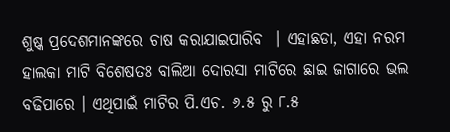ଶୁଷ୍କ ପ୍ରଦେଶମାନଙ୍କରେ ଚାଷ କରାଯାଇପାରିବ  । ଏହାଛଡା, ଏହା ନରମ ହାଲକା ମାଟି ବିଶେଷତଃ ବାଲିଆ ଦୋରସା ମାଟିରେ ଛାଇ ଜାଗାରେ ଭଲ ବଢିପାରେ । ଏଥିପାଇଁ ମାଟିର ପି.ଏଚ. ୬.୫ ରୁ ୮.୫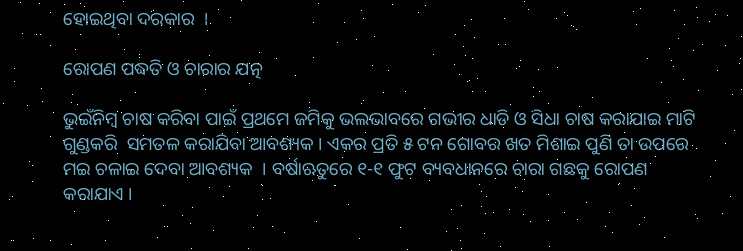ହୋଇଥିବା ଦରକାର  ।

ରୋପଣ ପଦ୍ଧତି ଓ ଚାରାର ଯତ୍ନ

ଭୁଇଁନିମ୍ବ ଚାଷ କରିବା ପାଇଁ ପ୍ରଥମେ ଜମିକୁ ଭଲଭାବରେ ଗଭୀର ଧାଡି ଓ ସିଧା ଚାଷ କରାଯାଇ ମାଟି ଗୁଣ୍ଡକରି  ସମତଳ କରାଯିବା ଆବଶ୍ୟକ । ଏକର ପ୍ରତି ୫ ଟନ ଗୋବର ଖତ ମିଶାଇ ପୁଣି ତା ଉପରେ ମଇ ଚଳାଇ ଦେବା ଆବଶ୍ୟକ  । ବର୍ଷାଋତୁରେ ୧-୧ ଫୁଟ ବ୍ୟବଧାନରେ ଚାରା ଗଛକୁ ରୋପଣ କରାଯାଏ ।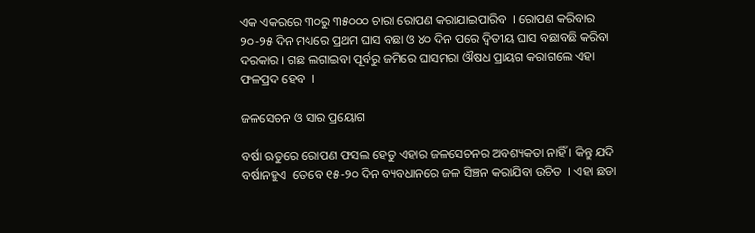ଏକ ଏକରରେ ୩୦ରୁ ୩୫୦୦୦ ଚାରା ରୋପଣ କରାଯାଇପାରିବ  । ରୋପଣ କରିବାର ୨୦-୨୫ ଦିନ ମଧ୍ୟରେ ପ୍ରଥମ ଘାସ ବଛା ଓ ୪୦ ଦିନ ପରେ ଦ୍ଵିତୀୟ ଘାସ ବଛାବଛି କରିବା ଦରକାର । ଗଛ ଲଗାଇବା ପୂର୍ବରୁ ଜମିରେ ଘାସମରା ଔଷଧ ପ୍ରାୟଗ କରାଗଲେ ଏହା ଫଳପ୍ରଦ ହେବ  ।

ଜଳସେଚନ ଓ ସାର ପ୍ରୟୋଗ

ବର୍ଷା ଋତୁରେ ରୋପଣ ଫସଲ ହେତୁ ଏହାର ଜଳସେଚନର ଅବଶ୍ୟକତା ନାହିଁ । କିନ୍ତୁ ଯଦି ବର୍ଷାନହୁଏ  ତେବେ ୧୫-୨୦ ଦିନ ବ୍ୟବଧାନରେ ଜଳ ସିଞ୍ଚନ କରାଯିବା ଉଚିତ  । ଏହା ଛଡା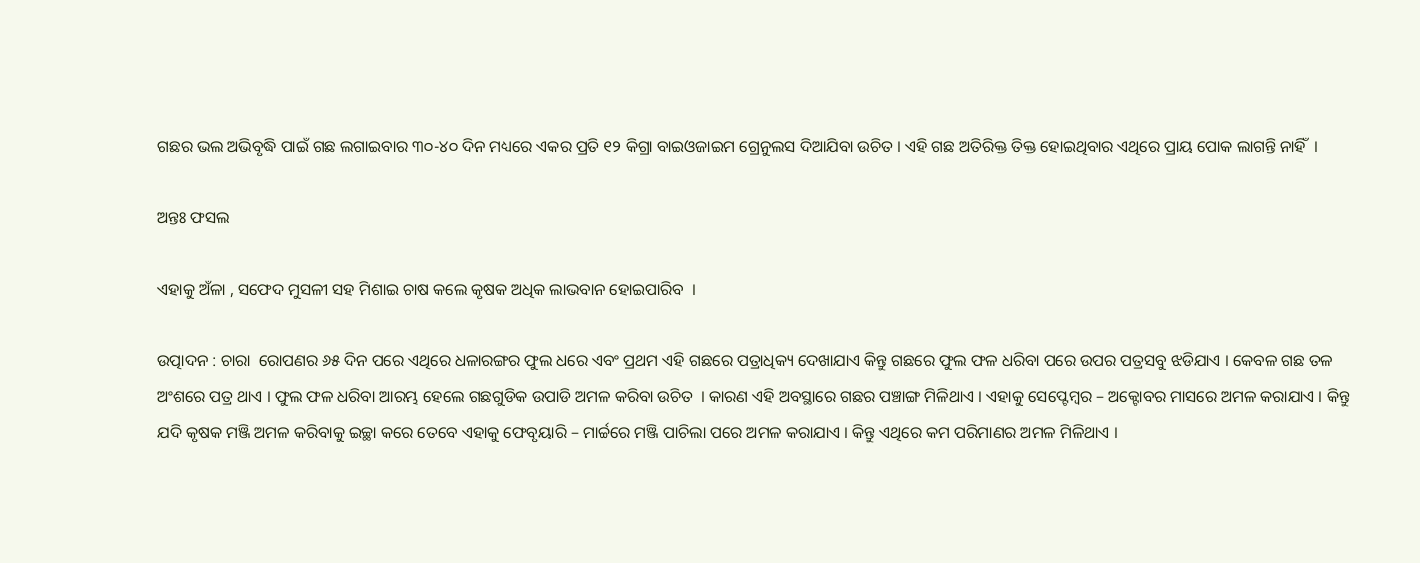ଗଛର ଭଲ ଅଭିବୃଦ୍ଧି ପାଇଁ ଗଛ ଲଗାଇବାର ୩୦-୪୦ ଦିନ ମଧ୍ୟରେ ଏକର ପ୍ରତି ୧୨ କିଗ୍ରା ବାଇଓଜାଇମ ଗ୍ରେନୁଲସ ଦିଆଯିବା ଉଚିତ । ଏହି ଗଛ ଅତିରିକ୍ତ ତିକ୍ତ ହୋଇଥିବାର ଏଥିରେ ପ୍ରାୟ ପୋକ ଲାଗନ୍ତି ନାହିଁ  ।

ଅନ୍ତଃ ଫସଲ

ଏହାକୁ ଅଁଳା , ସଫେଦ ମୁସଳୀ ସହ ମିଶାଇ ଚାଷ କଲେ କୃଷକ ଅଧିକ ଲାଭବାନ ହୋଇପାରିବ  ।

ଉତ୍ପାଦନ : ଚାରା  ରୋପଣର ୬୫ ଦିନ ପରେ ଏଥିରେ ଧଳାରଙ୍ଗର ଫୁଲ ଧରେ ଏବଂ ପ୍ରଥମ ଏହି ଗଛରେ ପତ୍ରାଧିକ୍ୟ ଦେଖାଯାଏ କିନ୍ତୁ ଗଛରେ ଫୁଲ ଫଳ ଧରିବା ପରେ ଉପର ପତ୍ରସବୁ ଝଡିଯାଏ । କେବଳ ଗଛ ତଳ ଅଂଶରେ ପତ୍ର ଥାଏ । ଫୁଲ ଫଳ ଧରିବା ଆରମ୍ଭ ହେଲେ ଗଛଗୁଡିକ ଉପାଡି ଅମଳ କରିବା ଉଚିତ  । କାରଣ ଏହି ଅବସ୍ଥାରେ ଗଛର ପଞ୍ଚାଙ୍ଗ ମିଳିଥାଏ । ଏହାକୁ ସେପ୍ଟେମ୍ବର – ଅକ୍ଟୋବର ମାସରେ ଅମଳ କରାଯାଏ । କିନ୍ତୁ ଯଦି କୃଷକ ମଞ୍ଜି ଅମଳ କରିବାକୁ ଇଚ୍ଛା କରେ ତେବେ ଏହାକୁ ଫେବୃୟାରି – ମାର୍ଚ୍ଚରେ ମଞ୍ଜି ପାଚିଲା ପରେ ଅମଳ କରାଯାଏ । କିନ୍ତୁ ଏଥିରେ କମ ପରିମାଣର ଅମଳ ମିଳିଥାଏ ।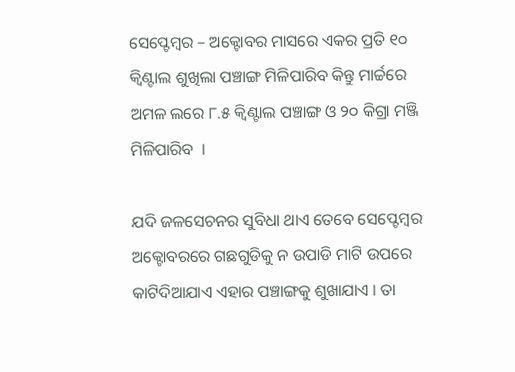ସେପ୍ଟେମ୍ବର – ଅକ୍ଟୋବର ମାସରେ ଏକର ପ୍ରତି ୧୦ କ୍ଵିଣ୍ଟାଲ ଶୁଖିଲା ପଞ୍ଚାଙ୍ଗ ମିଳିପାରିବ କିନ୍ତୁ ମାର୍ଚ୍ଚରେ ଅମଳ ଲରେ ୮.୫ କ୍ଵିଣ୍ଟାଲ ପଞ୍ଚାଙ୍ଗ ଓ ୨୦ କିଗ୍ରା ମଞ୍ଜି ମିଳିପାରିବ  ।

ଯଦି ଜଳସେଚନର ସୁବିଧା ଥାଏ ତେବେ ସେପ୍ଟେମ୍ବର ଅକ୍ଟୋବରରେ ଗଛଗୁଡିକୁ ନ ଉପାଡି ମାଟି ଉପରେ କାଟିଦିଆଯାଏ ଏହାର ପଞ୍ଚାଙ୍ଗକୁ ଶୁଖାଯାଏ । ତା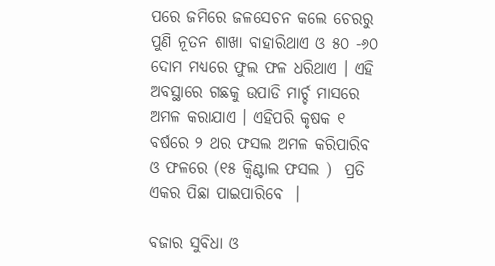ପରେ ଜମିରେ ଜଳସେଚନ କଲେ ଚେରରୁ ପୁଣି ନୂତନ ଶାଖା ବାହାରିଥାଏ ଓ ୫୦ -୬୦ ଦୋମ ମଧ୍ୟରେ ଫୁଲ ଫଳ ଧରିଥାଏ । ଏହି ଅବସ୍ଥାରେ ଗଛକୁ ଉପାଡି ମାର୍ଚ୍ଚ ମାସରେ ଅମଳ କରାଯାଏ । ଏହିପରି କୃଷକ ୧ ବର୍ଷରେ ୨ ଥର ଫସଲ ଅମଳ କରିପାରିବ ଓ ଫଳରେ (୧୫ କ୍ଵିଣ୍ଟାଲ ଫସଲ )  ପ୍ରତି ଏକର ପିଛା ପାଇପାରିବେ  ।

ବଜାର ସୁବିଧା ଓ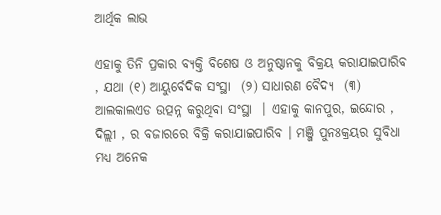ଆର୍ଥିକ ଲାଭ

ଏହାକୁ ତିନି ପ୍ରକାର ବ୍ୟକ୍ତି ବିଶେଷ ଓ ଅନୁଷ୍ଠାନକୁ ବିକ୍ରୟ କରାଯାଇପାରିବ , ଯଥା (୧) ଆୟୁର୍ବେଦିକ ସଂସ୍ଥା  (୨) ସାଧାରଣ ବୈଦ୍ୟ  (୩) ଆଲକାଲଏଡ ଉତ୍ପନ୍ନ କରୁଥିବା ସଂସ୍ଥା  । ଏହାକୁ କାନପୁର, ଇନ୍ଦୋର , ଦିଲ୍ଲୀ , ର ବଜାରରେ ବିକ୍ରି କରାଯାଇପାରିବ । ମଞ୍ଜି ପୁନଃକ୍ରୟର ସୁବିଧା ମଧ୍ୟ ଅନେକ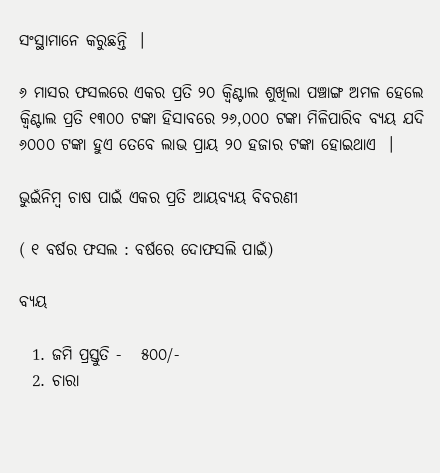ସଂସ୍ଥାମାନେ କରୁଛନ୍ତି  ।

୬ ମାସର ଫସଲରେ ଏକର ପ୍ରତି ୨୦ କ୍ଵିଣ୍ଟାଲ ଶୁଖିଲା ପଞ୍ଚାଙ୍ଗ ଅମଳ ହେଲେ କ୍ଵିଣ୍ଟାଲ ପ୍ରତି ୧୩୦୦ ଟଙ୍କା ହିସାବରେ ୨୬,୦୦୦ ଟଙ୍କା ମିଳିପାରିବ ବ୍ୟୟ ଯଦି ୬୦୦୦ ଟଙ୍କା ହୁଏ ତେବେ ଲାଭ ପ୍ରାୟ ୨୦ ହଜାର ଟଙ୍କା ହୋଇଥାଏ  ।

ଭୁଇଁନିମ୍ବ ଚାଷ ପାଇଁ ଏକର ପ୍ରତି ଆୟବ୍ୟୟ ବିବରଣୀ

( ୧ ବର୍ଷର ଫସଲ : ବର୍ଷରେ ଦୋଫସଲି ପାଇଁ)

ବ୍ୟୟ

  1. ଜମି ପ୍ରସ୍ତୁତି -   ୫୦୦/-
  2. ଚାରା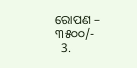ରୋପଣ – ୩୫୦୦/-
  3.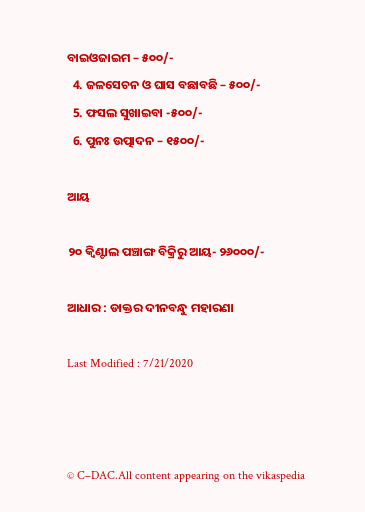ବାଇଓଜାଇମ – ୫୦୦/-
  4. ଜଳସେଚନ ଓ ଘାସ ବଛାବଛି – ୫୦୦/-
  5. ଫସଲ ସୁଖାଇବା -୫୦୦/-
  6. ପୁନଃ ଉତ୍ପାଦନ – ୧୫୦୦/-

ଆୟ

୨୦ କ୍ଵିଣ୍ଟାଲ ପଞ୍ଚାଙ୍ଗ ବିକ୍ରିରୁ ଆୟ- ୨୬୦୦୦/-

ଆଧାର : ଡାକ୍ତର ଦୀନବନ୍ଧୁ ମହାରଣା

Last Modified : 7/21/2020



© C–DAC.All content appearing on the vikaspedia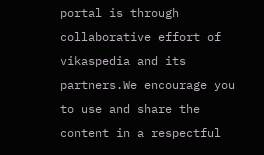portal is through collaborative effort of vikaspedia and its partners.We encourage you to use and share the content in a respectful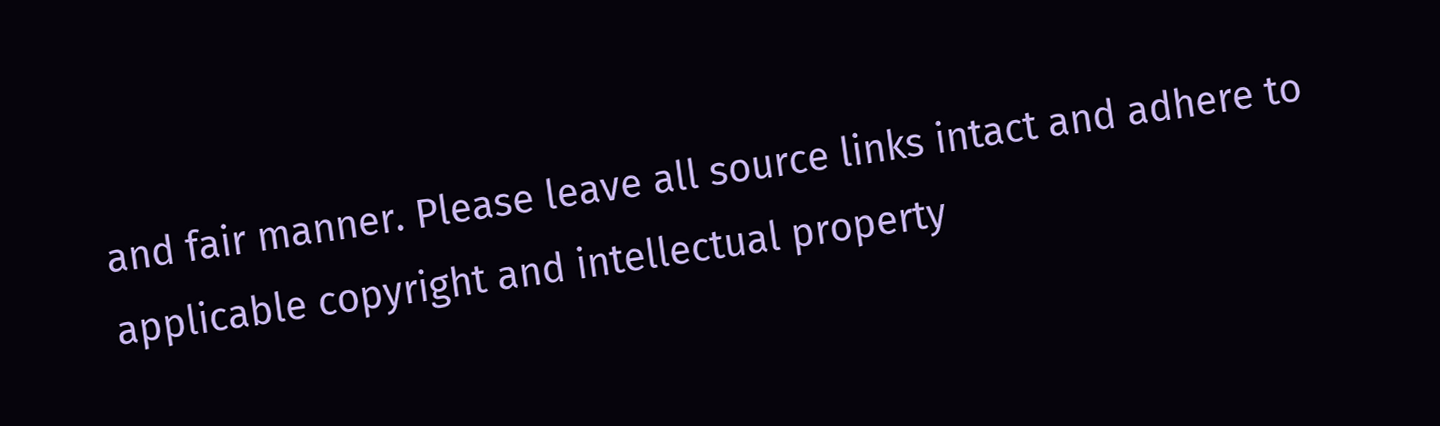and fair manner. Please leave all source links intact and adhere to applicable copyright and intellectual property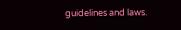guidelines and laws.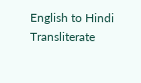English to Hindi Transliterate